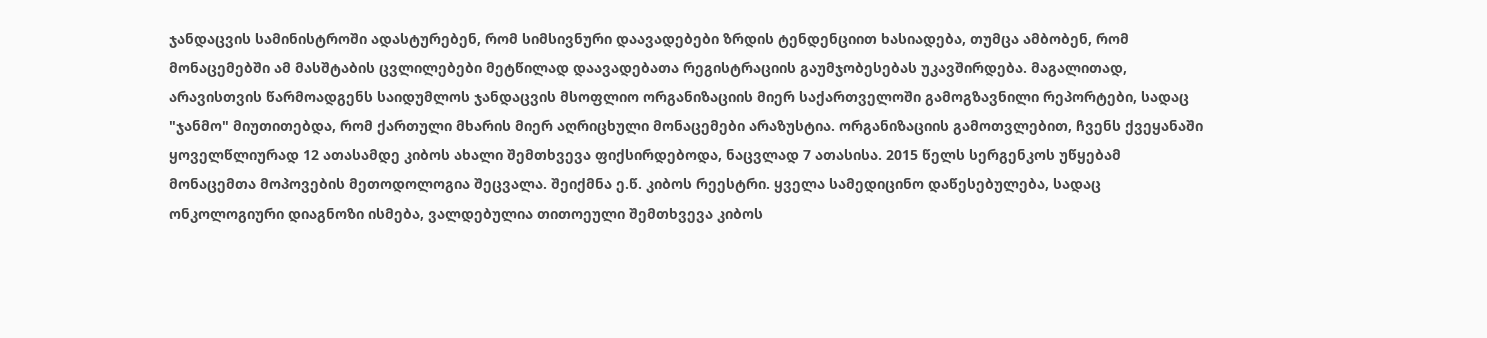ჯანდაცვის სამინისტროში ადასტურებენ, რომ სიმსივნური დაავადებები ზრდის ტენდენციით ხასიადება, თუმცა ამბობენ, რომ მონაცემებში ამ მასშტაბის ცვლილებები მეტწილად დაავადებათა რეგისტრაციის გაუმჯობესებას უკავშირდება. მაგალითად, არავისთვის წარმოადგენს საიდუმლოს ჯანდაცვის მსოფლიო ორგანიზაციის მიერ საქართველოში გამოგზავნილი რეპორტები, სადაც "ჯანმო" მიუთითებდა, რომ ქართული მხარის მიერ აღრიცხული მონაცემები არაზუსტია. ორგანიზაციის გამოთვლებით, ჩვენს ქვეყანაში ყოველწლიურად 12 ათასამდე კიბოს ახალი შემთხვევა ფიქსირდებოდა, ნაცვლად 7 ათასისა. 2015 წელს სერგენკოს უწყებამ მონაცემთა მოპოვების მეთოდოლოგია შეცვალა. შეიქმნა ე.წ. კიბოს რეესტრი. ყველა სამედიცინო დაწესებულება, სადაც ონკოლოგიური დიაგნოზი ისმება, ვალდებულია თითოეული შემთხვევა კიბოს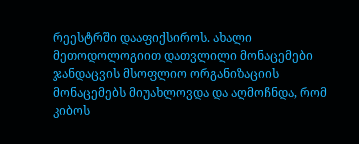რეესტრში დააფიქსიროს. ახალი მეთოდოლოგიით დათვლილი მონაცემები ჯანდაცვის მსოფლიო ორგანიზაციის მონაცემებს მიუახლოვდა და აღმოჩნდა, რომ კიბოს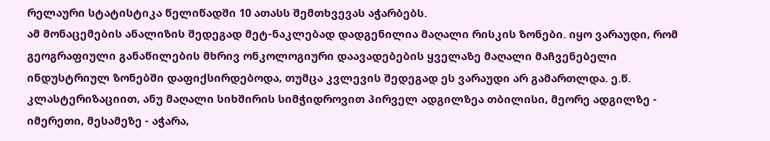რელაური სტატისტიკა წელიწადში 10 ათასს შემთხვევას აჭარბებს.
ამ მონაცემების ანალიზის შედეგად მეტ-ნაკლებად დადგენილია მაღალი რისკის ზონები. იყო ვარაუდი, რომ გეოგრაფიული განაწილების მხრივ ონკოლოგიური დაავადებების ყველაზე მაღალი მაჩვენებელი ინდუსტრიულ ზონებში დაფიქსირდებოდა, თუმცა კვლევის შედეგად ეს ვარაუდი არ გამართლდა. ე.წ. კლასტერიზაციით, ანუ მაღალი სიხშირის სიმჭიდროვით პირველ ადგილზეა თბილისი, მეორე ადგილზე - იმერეთი, მესამეზე - აჭარა,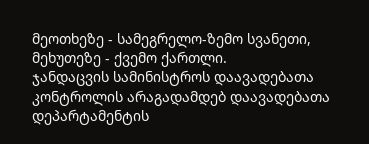მეოთხეზე - სამეგრელო-ზემო სვანეთი, მეხუთეზე - ქვემო ქართლი.
ჯანდაცვის სამინისტროს დაავადებათა კონტროლის არაგადამდებ დაავადებათა დეპარტამენტის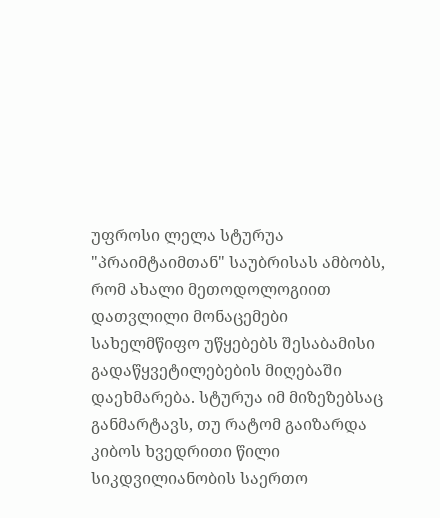უფროსი ლელა სტურუა "პრაიმტაიმთან" საუბრისას ამბობს, რომ ახალი მეთოდოლოგიით დათვლილი მონაცემები სახელმწიფო უწყებებს შესაბამისი გადაწყვეტილებების მიღებაში დაეხმარება. სტურუა იმ მიზეზებსაც განმარტავს, თუ რატომ გაიზარდა კიბოს ხვედრითი წილი სიკდვილიანობის საერთო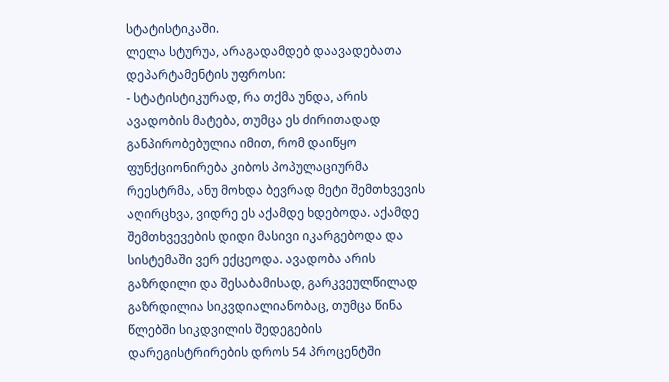სტატისტიკაში.
ლელა სტურუა, არაგადამდებ დაავადებათა დეპარტამენტის უფროსი:
- სტატისტიკურად, რა თქმა უნდა, არის ავადობის მატება, თუმცა ეს ძირითადად განპირობებულია იმით, რომ დაიწყო ფუნქციონირება კიბოს პოპულაციურმა რეესტრმა, ანუ მოხდა ბევრად მეტი შემთხვევის აღირცხვა, ვიდრე ეს აქამდე ხდებოდა. აქამდე შემთხვევების დიდი მასივი იკარგებოდა და სისტემაში ვერ ექცეოდა. ავადობა არის გაზრდილი და შესაბამისად, გარკვეულწილად გაზრდილია სიკვდიალიანობაც, თუმცა წინა წლებში სიკდვილის შედეგების დარეგისტრირების დროს 54 პროცენტში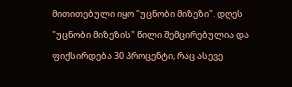მითითებული იყო "უცნობი მიზეზი". დღეს "უცნობი მიზეზის" წილი შემცირებულია და ფიქსირდება 30 პროცენტი, რაც ასევე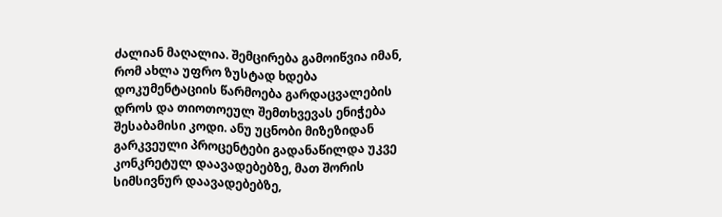ძალიან მაღალია. შემცირება გამოიწვია იმან, რომ ახლა უფრო ზუსტად ხდება დოკუმენტაციის წარმოება გარდაცვალების დროს და თიოთოეულ შემთხვევას ენიჭება შესაბამისი კოდი. ანუ უცნობი მიზეზიდან გარკვეული პროცენტები გადანაწილდა უკვე კონკრეტულ დაავადებებზე, მათ შორის სიმსივნურ დაავადებებზე,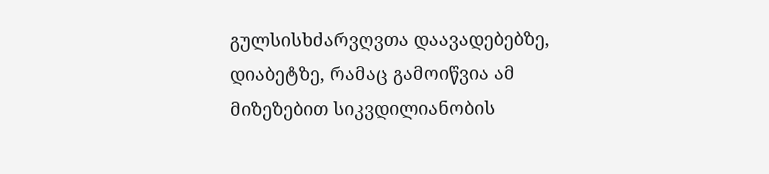გულსისხძარვღვთა დაავადებებზე, დიაბეტზე, რამაც გამოიწვია ამ მიზეზებით სიკვდილიანობის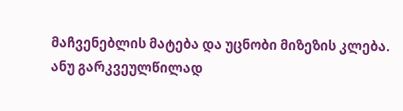მაჩვენებლის მატება და უცნობი მიზეზის კლება. ანუ გარკვეულწილად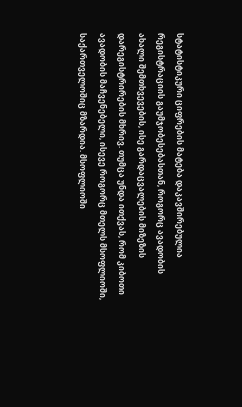სტატისტიკური ციფრების მატება დაკავშირებულია რეგისტრაციის გაუმჯობესებასთან, როგორც ავადობის ახალი შემთხვევების, ისე გარდაცვალების მიზეზის დარეგისტრირების მხრივ. თუმცა უნდა ითქვას, რომ კიბოთი ავადობის მაჩვენებელი, ისევე როგორც მთელს მსოფლიოში, საქართველოშიც მზარდია. მსოფლიოში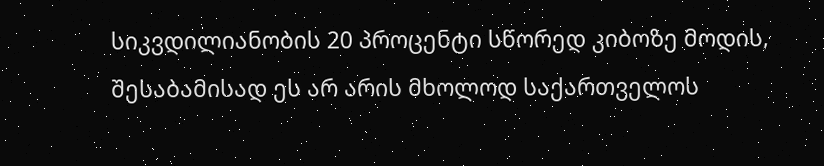სიკვდილიანობის 20 პროცენტი სწორედ კიბოზე მოდის, შესაბამისად ეს არ არის მხოლოდ საქართველოს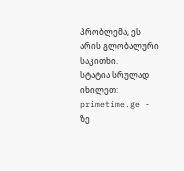პრობლემა, ეს არის გლობალური საკითხი.
სტატია სრულად იხილეთ: primetime.ge - ზე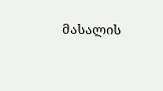მასალის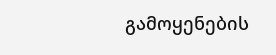გამოყენების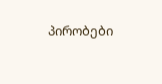პირობები